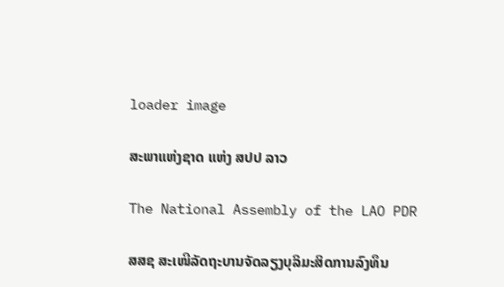loader image

ສະພາແຫ່ງຊາດ ແຫ່ງ ສປປ ລາວ

The National Assembly of the LAO PDR

ສສຊ ສະເໜີລັດຖະບານຈັດລຽງບຸລິມະສິດການລົງທຶນ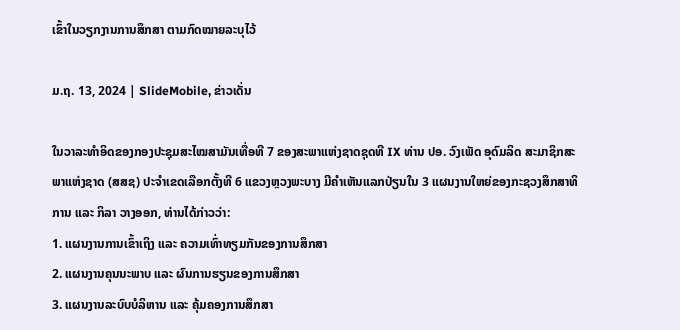ເຂົ້າໃນວຽກງານການສຶກສາ ຕາມກົດໝາຍລະບຸໄວ້

ມ.ຖ. 13, 2024 | SlideMobile, ຂ່າວເດັ່ນ

ໃນວາລະທໍາອິດຂອງກອງປະຊຸມສະໄໝສາມັນເທື່ອທີ 7 ຂອງສະພາແຫ່ງຊາດຊຸດທີ IX ທ່ານ ປອ. ວົງເພັດ ອຸດົມລິດ ສະມາຊິກສະພາແຫ່ງຊາດ (ສສຊ) ປະຈໍາເຂດເລືອກຕັ້ງທີ 6 ແຂວງຫຼວງພະບາງ ມີຄໍາເຫັນແລກປ່ຽນໃນ 3 ແຜນງານໃຫຍ່ຂອງກະຊວງສຶກສາທິການ ແລະ ກິລາ ວາງອອກ, ທ່ານໄດ້ກ່າວວ່າ:
1. ແຜນງານການເຂົ້າເຖິງ ແລະ ຄວາມເທົ່າທຽມກັນຂອງການສຶກສາ
2. ແຜນງານຄຸນນະພາບ ແລະ ຜົນການຮຽນຂອງການສຶກສາ
3. ແຜນງານລະບົບບໍລິຫານ ແລະ ຄຸ້ມຄອງການສຶກສາ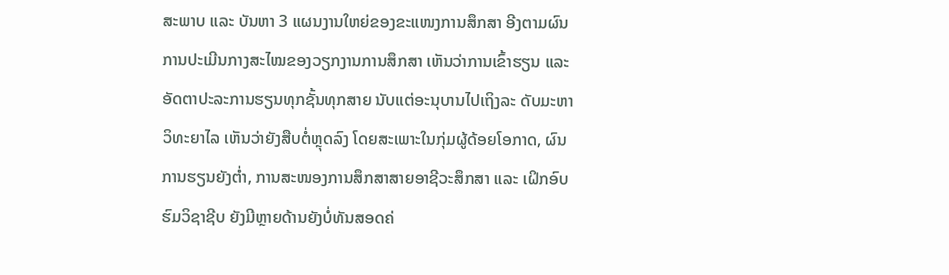ສະພາບ ແລະ ບັນຫາ 3 ແຜນງານໃຫຍ່ຂອງຂະແໜງການສຶກສາ ອີງຕາມຜົນການປະເມີນກາງສະໄໝຂອງວຽກງານການສຶກສາ ເຫັນວ່າການເຂົ້າຮຽນ ແລະ ອັດຕາປະລະການຮຽນທຸກຊັ້ນທຸກສາຍ ນັບແຕ່ອະນຸບານໄປເຖິງລະ ດັບມະຫາວິທະຍາໄລ ເຫັນວ່າຍັງສືບຕໍ່ຫຼຸດລົງ ໂດຍສະເພາະໃນກຸ່ມຜູ້ດ້ອຍໂອກາດ, ຜົນການຮຽນຍັງຕໍ່າ, ການສະໜອງການສຶກສາສາຍອາຊີວະສຶກສາ ແລະ ເຝິກອົບຮົມວິຊາຊີບ ຍັງມີຫຼາຍດ້ານຍັງບໍ່ທັນສອດຄ່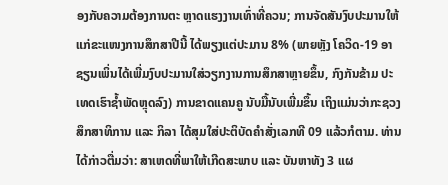ອງກັບຄວາມຕ້ອງການຕະ ຫຼາດແຮງງານເທົ່າທີ່ຄວນ; ການຈັດສັນງົບປະມານໃຫ້ແກ່ຂະແໜງການສຶກສາປີນີ້ ໄດ້ພຽງແຕ່ປະມານ 8% (ພາຍຫຼັງ ໂຄວິດ-19 ອາຊຽນເພິ່ນໄດ້ເພີ່ມງົບປະມານໃສ່ວຽກງານການສຶກສາຫຼາຍຂຶ້ນ, ກົງກັນຂ້າມ ປະເທດເຮົາຊໍ້າພັດຫຼຸດລົງ) ການຂາດແຄນຄູ ນັບມື້ນັບເພີ່ມຂຶ້ນ ເຖິງແມ່ນວ່າກະຊວງສຶກສາທິການ ແລະ ກິລາ ໄດ້ສຸມໃສ່ປະຕິບັດຄຳສັ່ງເລກທີ 09 ແລ້ວກໍຕາມ. ທ່ານໄດ້ກ່າວຕື່ມວ່າ: ສາເຫດທີ່ພາໃຫ້ເກີດສະພາບ ແລະ ບັນຫາທັງ 3 ແຜ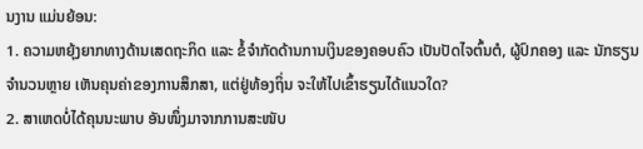ນງານ ແມ່ນຍ້ອນ:
1. ຄວາມຫຍຸ້ງຍາກທາງດ້ານເສດຖະກິດ ແລະ ຂໍ້ຈຳກັດດ້ານການເງິນຂອງຄອບຄົວ ເປັນປັດໄຈຕົ້ນຕໍ, ຜູ້ປົກຄອງ ແລະ ນັກຮຽນ ຈຳນວນຫຼາຍ ເຫັນຄຸນຄ່າຂອງການສຶກສາ, ແຕ່ຢູ່ທ້ອງຖິ່ນ ຈະໃຫ້ໄປເຂົ້າຮຽນໄດ້ແນວໃດ?
2. ສາເຫດບໍ່ໄດ້ຄຸນນະພາບ ອັນໜຶ່ງມາຈາກການສະໜັບ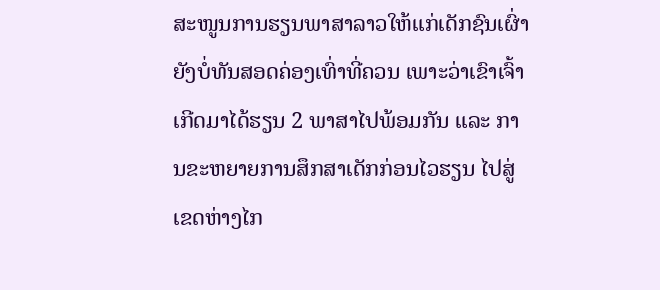ສະໜູນການຮຽນພາສາລາວໃຫ້ແກ່ເດັກຊົນເຜົ່າ ຍັງບໍ່ທັນສອດຄ່ອງເທົ່າທີ່ຄວນ ເພາະວ່າເຂົາເຈົ້າເກີດມາໄດ້ຮຽນ 2 ພາສາໄປພ້ອມກັນ ແລະ ການຂະຫຍາຍການສຶກສາເດັກກ່ອນໄວຮຽນ ໄປສູ່ເຂດຫ່າງໄກ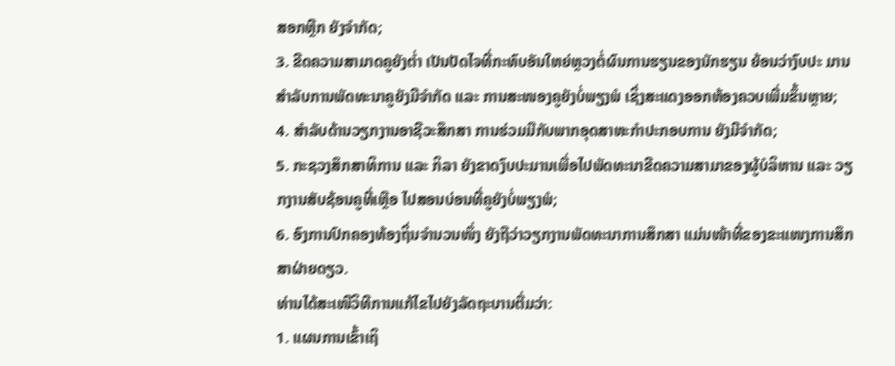ສອກຫຼີກ ຍັງຈຳກັດ;
3. ຂີດຄວາມສາມາດຄູຍັງຕ່ຳ ເປັນປັດໄຈທີ່ກະທົບອັນໃຫຍ່ຫຼວງຕໍ່ຜົນການຮຽນຂອງນັກຮຽນ ຍ້ອນວ່າງົບປະ ມານສຳລັບການພັດທະນາຄູຍັງມີຈຳກັດ ແລະ ການສະໜອງຄູຍັງບໍ່ພຽງພໍ ເຊິ່ງສະແດງອອກຫ້ອງຄວບເພີ່ມຂຶ້ນຫຼາຍ;
4. ສຳລັບດ້ານວຽກງານອາຊີວະສຶກສາ ການຮ່ວມມືກັບພາກອຸດສາຫະກຳປະກອບການ ຍັງມີຈໍາກັດ;
5. ກະຊວງສຶກສາທິການ ແລະ ກິລາ ຍັງຂາດງົບປະມານເພື່ອໄປພັດທະນາຂີດຄວາມສາມາຂອງຜູ້ບໍລິຫານ ແລະ ວຽກງານສັບຊ້ອນຄູທີ່ເຫຼືອ ໄປສອນບ່ອນທີ່ຄູຍັງບໍ່ພຽງພໍ;
6. ອົງການປົກຄອງທ້ອງຖິ່ນຈຳນວນໜຶ່ງ ຍັງຖືວ່າວຽກງານພັດທະນາການສຶກສາ ແມ່ນໜ້າທີ່ຂອງຂະແໜງການສຶກສາຝ່າຍດຽວ.
ທ່ານໄດ້ສະເໜີວິທີການແກ້ໄຂໄປຍັງລັດຖະບານຕື່ມວ່າ:
1. ແຜນການເຂົ້າເຖິ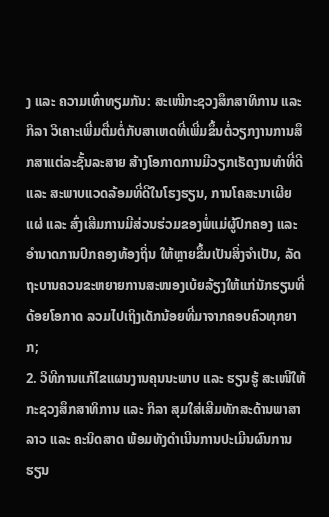ງ ແລະ ຄວາມເທົ່າທຽມກັນ: ສະເໜີກະຊວງສຶກສາທິການ ແລະ ກິລາ ວິເຄາະເພີ່ມຕື່ມຕໍ່ກັບສາເຫດທີ່ເພີ່ມຂຶ້ນຕໍ່ວຽກງານການສຶກສາແຕ່ລະຊັ້ນລະສາຍ ສ້າງໂອກາດການມີວຽກເຮັດງານທໍາທີ່ດີ ແລະ ສະພາບແວດລ້ອມທີ່ດີໃນໂຮງຮຽນ, ການໂຄສະນາເຜີຍແຜ່ ແລະ ສົ່ງເສີມການມີສ່ວນຮ່ວມຂອງພໍ່ແມ່ຜູ້ປົກຄອງ ແລະ ອໍານາດການປົກຄອງທ້ອງຖິ່ນ ໃຫ້ຫຼາຍຂຶ້ນເປັນສິ່ງຈໍາເປັນ, ລັດຖະບານຄວນຂະຫຍາຍການສະໜອງເບ້ຍລ້ຽງໃຫ້ແກ່ນັກຮຽນທີ່ດ້ອຍໂອກາດ ລວມໄປເຖິງເດັກນ້ອຍທີ່ມາຈາກຄອບຄົວທຸກຍາກ;
2. ວິທີການແກ້ໄຂແຜນງານຄຸນນະພາບ ແລະ ຮຽນຮູ້ ສະເໜີໃຫ້ກະຊວງສຶກສາທິການ ແລະ ກິລາ ສຸມໃສ່ເສີມທັກສະດ້ານພາສາລາວ ແລະ ຄະນິດສາດ ພ້ອມທັງດໍາເນີນການປະເມີນຜົນການຮຽນ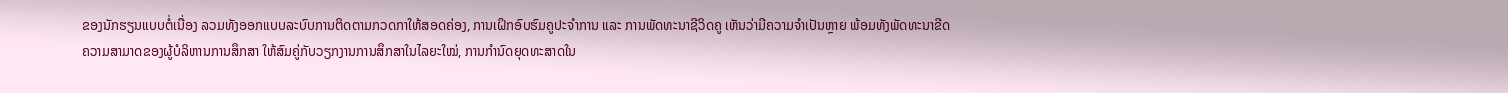ຂອງນັກຮຽນແບບຕໍ່ເນື່ອງ ລວມທັງອອກແບບລະບົບການຕິດຕາມກວດກາໃຫ້ສອດຄ່ອງ, ການເຝິກອົບຮົມຄູປະຈໍາການ ແລະ ການພັດທະນາຊີວິດຄູ ເຫັນວ່າມີຄວາມຈໍາເປັນຫຼາຍ ພ້ອມທັງພັດທະນາຂີດຄວາມສາມາດຂອງຜູ້ບໍລິຫານການສຶກສາ ໃຫ້ສົມຄູ່ກັບວຽກງານການສຶກສາໃນໄລຍະໃໝ່, ການກໍານົດຍຸດທະສາດໃນ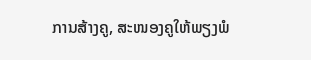ການສ້າງຄູ, ສະໜອງຄູໃຫ້ພຽງພໍ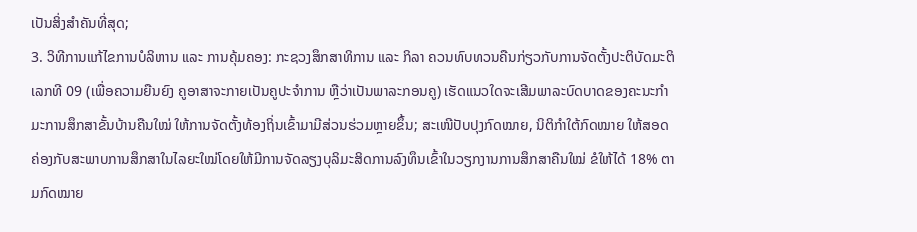ເປັນສິ່ງສໍາຄັນທີ່ສຸດ;
3. ວິທີການແກ້ໄຂການບໍລິຫານ ແລະ ການຄຸ້ມຄອງ: ກະຊວງສຶກສາທິການ ແລະ ກິລາ ຄວນທົບທວນຄືນກ່ຽວກັບການຈັດຕັ້ງປະຕິບັດມະຕິເລກທີ 09 (ເພື່ອຄວາມຍືນຍົງ ຄູອາສາຈະກາຍເປັນຄູປະຈໍາການ ຫຼືວ່າເປັນພາລະກອນຄູ) ເຮັດແນວໃດຈະເສີມພາລະບົດບາດຂອງຄະນະກໍາມະການສຶກສາຂັ້ນບ້ານຄືນໃໝ່ ໃຫ້ການຈັດຕັ້ງທ້ອງຖິ່ນເຂົ້າມາມີສ່ວນຮ່ວມຫຼາຍຂຶ້ນ; ສະເໜີປັບປຸງກົດໝາຍ, ນິຕິກໍາໃຕ້ກົດໝາຍ ໃຫ້ສອດຄ່ອງກັບສະພາບການສຶກສາໃນໄລຍະໃໝ່ໂດຍໃຫ້ມີການຈັດລຽງບຸລິມະສິດການລົງທຶນເຂົ້າໃນວຽກງານການສຶກສາຄືນໃໝ່ ຂໍໃຫ້ໄດ້ 18% ຕາມກົດໝາຍ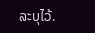ລະບຸໄວ້.